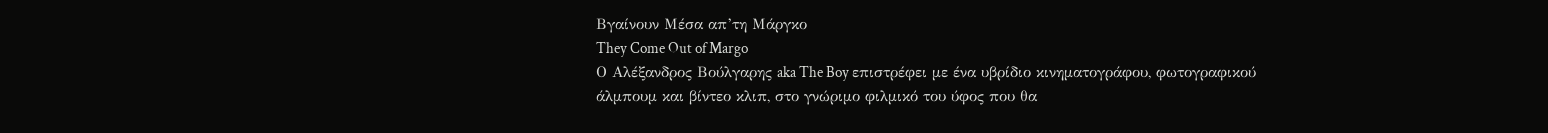Βγαίνουν Μέσα απ’τη Μάργκο
They Come Out of Margo
Ο Αλέξανδρος Βούλγαρης aka The Boy επιστρέφει με ένα υβρίδιο κινηματογράφου, φωτογραφικού άλμπουμ και βίντεο κλιπ, στο γνώριμο φιλμικό του ύφος που θα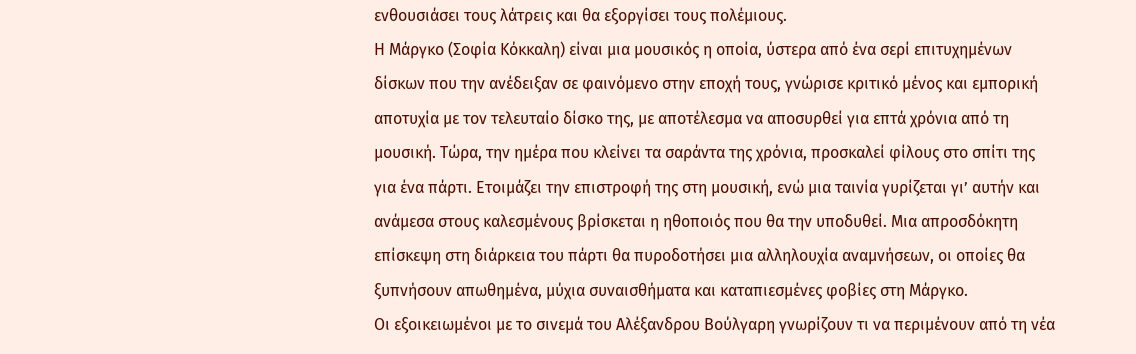ενθουσιάσει τους λάτρεις και θα εξοργίσει τους πολέμιους.
Η Μάργκο (Σοφία Κόκκαλη) είναι μια μουσικός η οποία, ύστερα από ένα σερί επιτυχημένων δίσκων που την ανέδειξαν σε φαινόμενο στην εποχή τους, γνώρισε κριτικό μένος και εμπορική αποτυχία με τον τελευταίο δίσκο της, με αποτέλεσμα να αποσυρθεί για επτά χρόνια από τη μουσική. Τώρα, την ημέρα που κλείνει τα σαράντα της χρόνια, προσκαλεί φίλους στο σπίτι της για ένα πάρτι. Ετοιμάζει την επιστροφή της στη μουσική, ενώ μια ταινία γυρίζεται γι’ αυτήν και ανάμεσα στους καλεσμένους βρίσκεται η ηθοποιός που θα την υποδυθεί. Μια απροσδόκητη επίσκεψη στη διάρκεια του πάρτι θα πυροδοτήσει μια αλληλουχία αναμνήσεων, οι οποίες θα ξυπνήσουν απωθημένα, μύχια συναισθήματα και καταπιεσμένες φοβίες στη Μάργκο.
Οι εξοικειωμένοι με το σινεμά του Αλέξανδρου Βούλγαρη γνωρίζουν τι να περιμένουν από τη νέα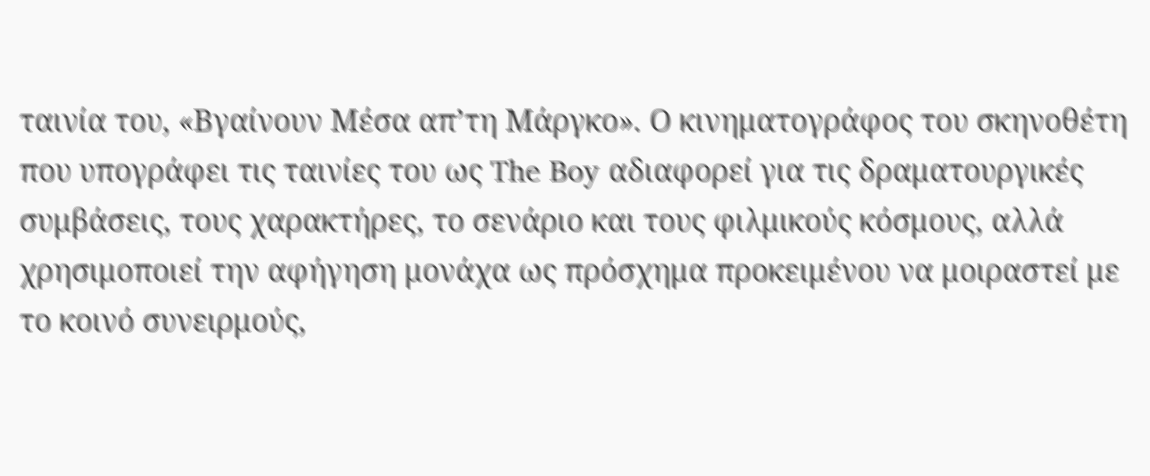ταινία του, «Βγαίνουν Μέσα απ’τη Μάργκο». Ο κινηματογράφος του σκηνοθέτη που υπογράφει τις ταινίες του ως The Boy αδιαφορεί για τις δραματουργικές συμβάσεις, τους χαρακτήρες, το σενάριο και τους φιλμικούς κόσμους, αλλά χρησιμοποιεί την αφήγηση μονάχα ως πρόσχημα προκειμένου να μοιραστεί με το κοινό συνειρμούς,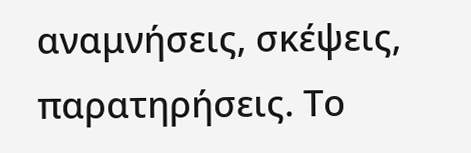αναμνήσεις, σκέψεις, παρατηρήσεις. Το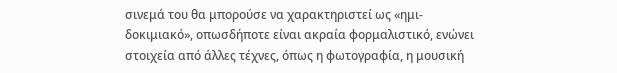σινεμά του θα μπορούσε να χαρακτηριστεί ως «ημι-δοκιμιακό», οπωσδήποτε είναι ακραία φορμαλιστικό, ενώνει στοιχεία από άλλες τέχνες, όπως η φωτογραφία, η μουσική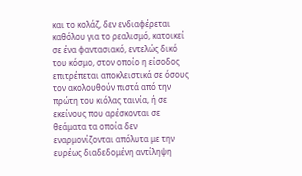και το κολάζ, δεν ενδιαφέρεται καθόλου για το ρεαλισμό, κατοικεί σε ένα φαντασιακό, εντελώς δικό του κόσμο, στον οποίο η είσοδος επιτρέπεται αποκλειστικά σε όσους τον ακολουθούν πιστά από την πρώτη του κιόλας ταινία, ή σε εκείνους που αρέσκονται σε θεάματα τα οποία δεν εναρμονίζονται απόλυτα με την ευρέως διαδεδομένη αντίληψη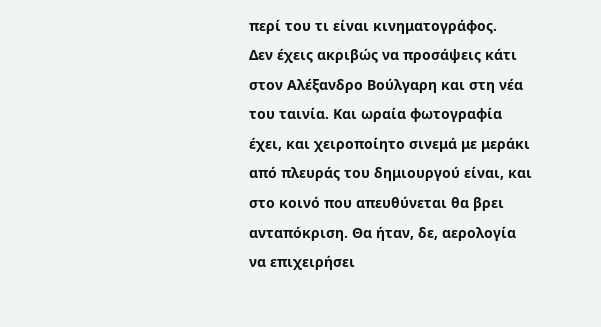περί του τι είναι κινηματογράφος.
Δεν έχεις ακριβώς να προσάψεις κάτι στον Αλέξανδρο Βούλγαρη και στη νέα του ταινία. Και ωραία φωτογραφία έχει, και χειροποίητο σινεμά με μεράκι από πλευράς του δημιουργού είναι, και στο κοινό που απευθύνεται θα βρει ανταπόκριση. Θα ήταν, δε, αερολογία να επιχειρήσει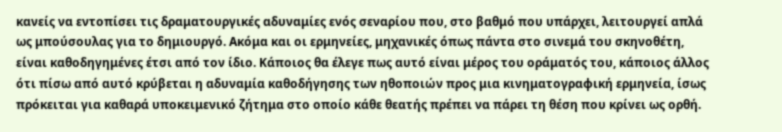κανείς να εντοπίσει τις δραματουργικές αδυναμίες ενός σεναρίου που, στο βαθμό που υπάρχει, λειτουργεί απλά ως μπούσουλας για το δημιουργό. Ακόμα και οι ερμηνείες, μηχανικές όπως πάντα στο σινεμά του σκηνοθέτη, είναι καθοδηγημένες έτσι από τον ίδιο. Κάποιος θα έλεγε πως αυτό είναι μέρος του οράματός του, κάποιος άλλος ότι πίσω από αυτό κρύβεται η αδυναμία καθοδήγησης των ηθοποιών προς μια κινηματογραφική ερμηνεία, ίσως πρόκειται για καθαρά υποκειμενικό ζήτημα στο οποίο κάθε θεατής πρέπει να πάρει τη θέση που κρίνει ως ορθή.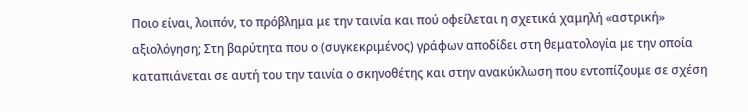Ποιο είναι, λοιπόν, το πρόβλημα με την ταινία και πού οφείλεται η σχετικά χαμηλή «αστρική» αξιολόγηση; Στη βαρύτητα που ο (συγκεκριμένος) γράφων αποδίδει στη θεματολογία με την οποία καταπιάνεται σε αυτή του την ταινία ο σκηνοθέτης και στην ανακύκλωση που εντοπίζουμε σε σχέση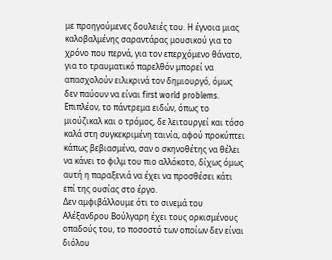με προηγούμενες δουλειές του. Η έγνοια μιας καλοβαλμένης σαραντάρας μουσικού για το χρόνο που περνά, για τον επερχόμενο θάνατο, για το τραυματικό παρελθόν μπορεί να απασχολούν ειλικρινά τον δημιουργό, όμως δεν παύουν να είναι first world problems. Επιπλέον, το πάντρεμα ειδών, όπως το μιούζικαλ και ο τρόμος, δε λειτουργεί και τόσο καλά στη συγκεκριμένη ταινία, αφού προκύπτει κάπως βεβιασμένα, σαν ο σκηνοθέτης να θέλει να κάνει το φιλμ του πιο αλλόκοτο, δίχως όμως αυτή η παραξενιά να έχει να προσθέσει κάτι επί της ουσίας στο έργο.
Δεν αμφιβάλλουμε ότι το σινεμά του Αλέξανδρου Βούλγαρη έχει τους ορκισμένους οπαδούς του, το ποσοστό των οποίων δεν είναι διόλου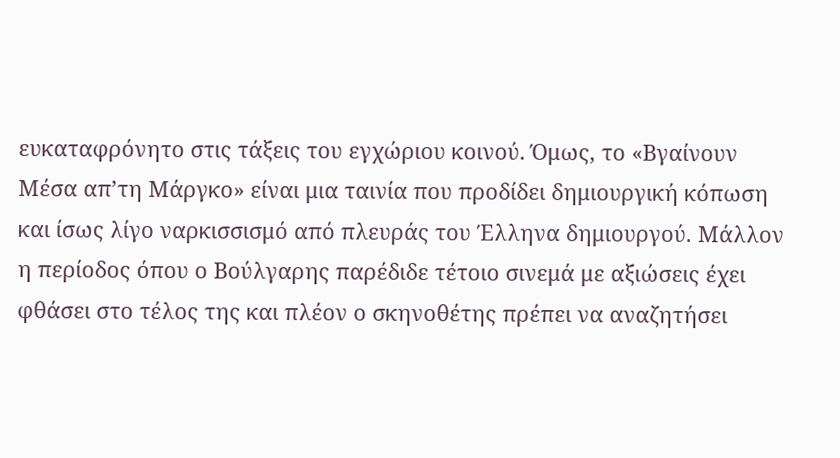ευκαταφρόνητο στις τάξεις του εγχώριου κοινού. Όμως, το «Βγαίνουν Μέσα απ’τη Μάργκο» είναι μια ταινία που προδίδει δημιουργική κόπωση και ίσως λίγο ναρκισσισμό από πλευράς του Έλληνα δημιουργού. Μάλλον η περίοδος όπου ο Βούλγαρης παρέδιδε τέτοιο σινεμά με αξιώσεις έχει φθάσει στο τέλος της και πλέον ο σκηνοθέτης πρέπει να αναζητήσει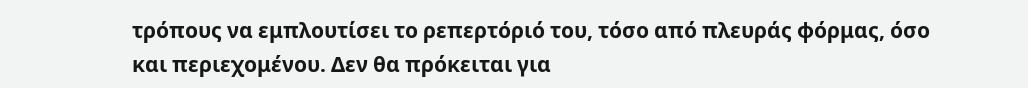τρόπους να εμπλουτίσει το ρεπερτόριό του, τόσο από πλευράς φόρμας, όσο και περιεχομένου. Δεν θα πρόκειται για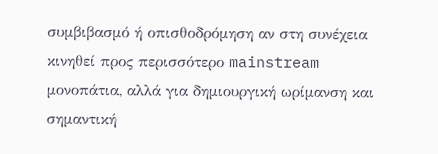συμβιβασμό ή οπισθοδρόμηση αν στη συνέχεια κινηθεί προς περισσότερο mainstream μονοπάτια, αλλά για δημιουργική ωρίμανση και σημαντική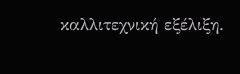καλλιτεχνική εξέλιξη.